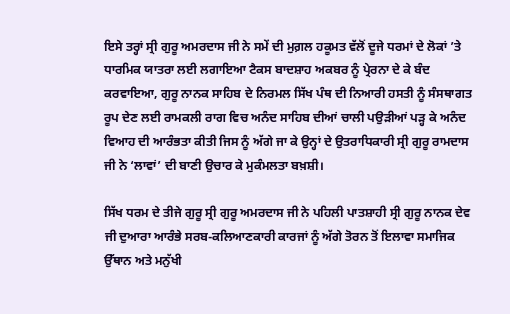ਇਸੇ ਤਰ੍ਹਾਂ ਸ੍ਰੀ ਗੁਰੂ ਅਮਰਦਾਸ ਜੀ ਨੇ ਸਮੇਂ ਦੀ ਮੁਗ਼ਲ ਹਕੂਮਤ ਵੱਲੋਂ ਦੂਜੇ ਧਰਮਾਂ ਦੇ ਲੋਕਾਂ ’ਤੇ ਧਾਰਮਿਕ ਯਾਤਰਾ ਲਈ ਲਗਾਇਆ ਟੈਕਸ ਬਾਦਸ਼ਾਹ ਅਕਬਰ ਨੂੰ ਪ੍ਰੇਰਨਾ ਦੇ ਕੇ ਬੰਦ ਕਰਵਾਇਆ, ਗੁਰੂ ਨਾਨਕ ਸਾਹਿਬ ਦੇ ਨਿਰਮਲ ਸਿੱਖ ਪੰਥ ਦੀ ਨਿਆਰੀ ਹਸਤੀ ਨੂੰ ਸੰਸਥਾਗਤ ਰੂਪ ਦੇਣ ਲਈ ਰਾਮਕਲੀ ਰਾਗ ਵਿਚ ਅਨੰਦ ਸਾਹਿਬ ਦੀਆਂ ਚਾਲੀ ਪਉੜੀਆਂ ਪੜ੍ਹ ਕੇ ਅਨੰਦ ਵਿਆਹ ਦੀ ਆਰੰਭਤਾ ਕੀਤੀ ਜਿਸ ਨੂੰ ਅੱਗੇ ਜਾ ਕੇ ਉਨ੍ਹਾਂ ਦੇ ਉਤਰਾਧਿਕਾਰੀ ਸ੍ਰੀ ਗੁਰੂ ਰਾਮਦਾਸ ਜੀ ਨੇ ‘ਲਾਵਾਂ’ ਦੀ ਬਾਣੀ ਉਚਾਰ ਕੇ ਮੁਕੰਮਲਤਾ ਬਖ਼ਸ਼ੀ।

ਸਿੱਖ ਧਰਮ ਦੇ ਤੀਜੇ ਗੁਰੂ ਸ੍ਰੀ ਗੁਰੂ ਅਮਰਦਾਸ ਜੀ ਨੇ ਪਹਿਲੀ ਪਾਤਸ਼ਾਹੀ ਸ੍ਰੀ ਗੁਰੂ ਨਾਨਕ ਦੇਵ ਜੀ ਦੁਆਰਾ ਆਰੰਭੇ ਸਰਬ-ਕਲਿਆਣਕਾਰੀ ਕਾਰਜਾਂ ਨੂੰ ਅੱਗੇ ਤੋਰਨ ਤੋਂ ਇਲਾਵਾ ਸਮਾਜਿਕ ਉੱਥਾਨ ਅਤੇ ਮਨੁੱਖੀ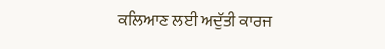ਕਲਿਆਣ ਲਈ ਅਦੁੱਤੀ ਕਾਰਜ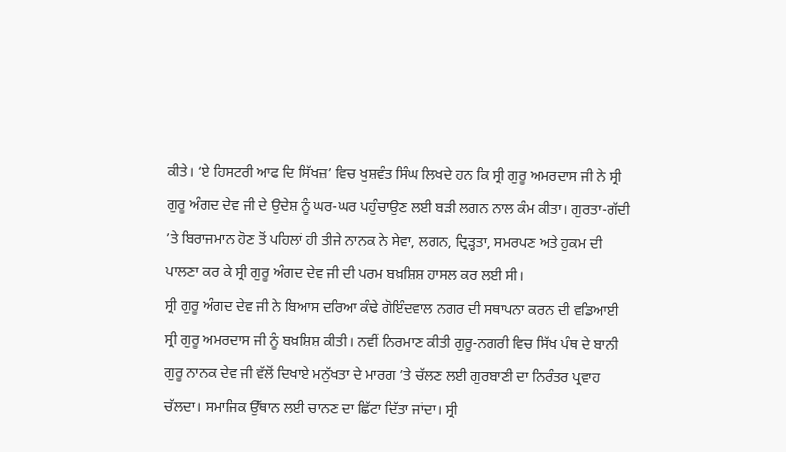ਕੀਤੇ। ‘ਏ ਹਿਸਟਰੀ ਆਫ ਦਿ ਸਿੱਖਜ਼’ ਵਿਚ ਖੁਸ਼ਵੰਤ ਸਿੰਘ ਲਿਖਦੇ ਹਨ ਕਿ ਸ੍ਰੀ ਗੁਰੂ ਅਮਰਦਾਸ ਜੀ ਨੇ ਸ੍ਰੀ ਗੁਰੂ ਅੰਗਦ ਦੇਵ ਜੀ ਦੇ ਉਦੇਸ਼ ਨੂੰ ਘਰ-ਘਰ ਪਹੁੰਚਾਉਣ ਲਈ ਬੜੀ ਲਗਨ ਨਾਲ ਕੰਮ ਕੀਤਾ। ਗੁਰਤਾ-ਗੱਦੀ ’ਤੇ ਬਿਰਾਜਮਾਨ ਹੋਣ ਤੋਂ ਪਹਿਲਾਂ ਹੀ ਤੀਜੇ ਨਾਨਕ ਨੇ ਸੇਵਾ, ਲਗਨ, ਦ੍ਰਿੜ੍ਹਤਾ, ਸਮਰਪਣ ਅਤੇ ਹੁਕਮ ਦੀ ਪਾਲਣਾ ਕਰ ਕੇ ਸ੍ਰੀ ਗੁਰੂ ਅੰਗਦ ਦੇਵ ਜੀ ਦੀ ਪਰਮ ਬਖ਼ਸ਼ਿਸ਼ ਹਾਸਲ ਕਰ ਲਈ ਸੀ।
ਸ੍ਰੀ ਗੁਰੂ ਅੰਗਦ ਦੇਵ ਜੀ ਨੇ ਬਿਆਸ ਦਰਿਆ ਕੰਢੇ ਗੋਇੰਦਵਾਲ ਨਗਰ ਦੀ ਸਥਾਪਨਾ ਕਰਨ ਦੀ ਵਡਿਆਈ ਸ੍ਰੀ ਗੁਰੂ ਅਮਰਦਾਸ ਜੀ ਨੂੰ ਬਖ਼ਸ਼ਿਸ਼ ਕੀਤੀ। ਨਵੀਂ ਨਿਰਮਾਣ ਕੀਤੀ ਗੁਰੂ-ਨਗਰੀ ਵਿਚ ਸਿੱਖ ਪੰਥ ਦੇ ਬਾਨੀ ਗੁਰੂ ਨਾਨਕ ਦੇਵ ਜੀ ਵੱਲੋਂ ਦਿਖਾਏ ਮਨੁੱਖਤਾ ਦੇ ਮਾਰਗ ’ਤੇ ਚੱਲਣ ਲਈ ਗੁਰਬਾਣੀ ਦਾ ਨਿਰੰਤਰ ਪ੍ਰਵਾਹ ਚੱਲਦਾ। ਸਮਾਜਿਕ ਉੱਥਾਨ ਲਈ ਚਾਨਣ ਦਾ ਛਿੱਟਾ ਦਿੱਤਾ ਜਾਂਦਾ। ਸ੍ਰੀ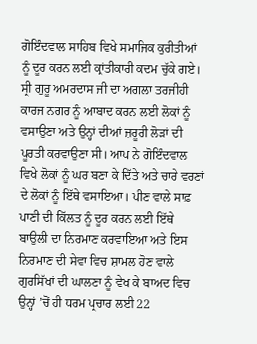ਗੋਇੰਦਵਾਲ ਸਾਹਿਬ ਵਿਖੇ ਸਮਾਜਿਕ ਕੁਰੀਤੀਆਂ ਨੂੰ ਦੂਰ ਕਰਨ ਲਈ ਕ੍ਰਾਂਤੀਕਾਰੀ ਕਦਮ ਚੁੱਕੇ ਗਏ। ਸ੍ਰੀ ਗੁਰੂ ਅਮਰਦਾਸ ਜੀ ਦਾ ਅਗਲਾ ਤਰਜੀਹੀ ਕਾਰਜ ਨਗਰ ਨੂੰ ਆਬਾਦ ਕਰਨ ਲਈ ਲੋਕਾਂ ਨੂੰ ਵਸਾਉਣਾ ਅਤੇ ਉਨ੍ਹਾਂ ਦੀਆਂ ਜ਼ਰੂਰੀ ਲੋੜਾਂ ਦੀ ਪੂਰਤੀ ਕਰਵਾਉਣਾ ਸੀ। ਆਪ ਨੇ ਗੋਇੰਦਵਾਲ ਵਿਖੇ ਲੋਕਾਂ ਨੂੰ ਘਰ ਬਣਾ ਕੇ ਦਿੱਤੇ ਅਤੇ ਚਾਰੇ ਵਰਣਾਂ ਦੇ ਲੋਕਾਂ ਨੂੰ ਇੱਥੇ ਵਸਾਇਆ। ਪੀਣ ਵਾਲੇ ਸਾਫ਼ ਪਾਣੀ ਦੀ ਕਿੱਲਤ ਨੂੰ ਦੂਰ ਕਰਨ ਲਈ ਇੱਥੇ ਬਾਉਲੀ ਦਾ ਨਿਰਮਾਣ ਕਰਵਾਇਆ ਅਤੇ ਇਸ ਨਿਰਮਾਣ ਦੀ ਸੇਵਾ ਵਿਚ ਸ਼ਾਮਲ ਹੋਣ ਵਾਲੇ ਗੁਰਸਿੱਖਾਂ ਦੀ ਘਾਲਣਾ ਨੂੰ ਵੇਖ ਕੇ ਬਾਅਦ ਵਿਚ ਉਨ੍ਹਾਂ ’ਚੋਂ ਹੀ ਧਰਮ ਪ੍ਰਚਾਰ ਲਈ 22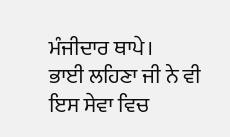ਮੰਜੀਦਾਰ ਥਾਪੇ।
ਭਾਈ ਲਹਿਣਾ ਜੀ ਨੇ ਵੀ ਇਸ ਸੇਵਾ ਵਿਚ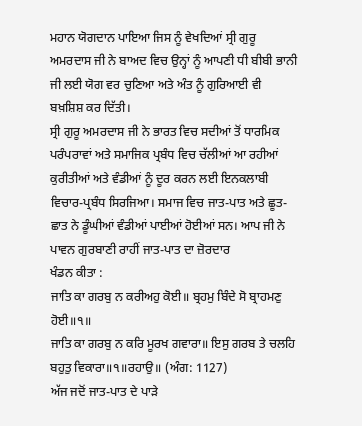ਮਹਾਨ ਯੋਗਦਾਨ ਪਾਇਆ ਜਿਸ ਨੂੰ ਵੇਖਦਿਆਂ ਸ੍ਰੀ ਗੁਰੂ ਅਮਰਦਾਸ ਜੀ ਨੇ ਬਾਅਦ ਵਿਚ ਉਨ੍ਹਾਂ ਨੂੰ ਆਪਣੀ ਧੀ ਬੀਬੀ ਭਾਨੀ ਜੀ ਲਈ ਯੋਗ ਵਰ ਚੁਣਿਆ ਅਤੇ ਅੰਤ ਨੂੰ ਗੁਰਿਆਈ ਵੀ
ਬਖ਼ਸ਼ਿਸ਼ ਕਰ ਦਿੱਤੀ।
ਸ੍ਰੀ ਗੁਰੂ ਅਮਰਦਾਸ ਜੀ ਨੇ ਭਾਰਤ ਵਿਚ ਸਦੀਆਂ ਤੋਂ ਧਾਰਮਿਕ ਪਰੰਪਰਾਵਾਂ ਅਤੇ ਸਮਾਜਿਕ ਪ੍ਰਬੰਧ ਵਿਚ ਚੱਲੀਆਂ ਆ ਰਹੀਆਂ ਕੁਰੀਤੀਆਂ ਅਤੇ ਵੰਡੀਆਂ ਨੂੰ ਦੂਰ ਕਰਨ ਲਈ ਇਨਕਲਾਬੀ ਵਿਚਾਰ-ਪ੍ਰਬੰਧ ਸਿਰਜਿਆ। ਸਮਾਜ ਵਿਚ ਜਾਤ-ਪਾਤ ਅਤੇ ਛੂਤ-ਛਾਤ ਨੇ ਡੂੰਘੀਆਂ ਵੰਡੀਆਂ ਪਾਈਆਂ ਹੋਈਆਂ ਸਨ। ਆਪ ਜੀ ਨੇ ਪਾਵਨ ਗੁਰਬਾਣੀ ਰਾਹੀਂ ਜਾਤ-ਪਾਤ ਦਾ ਜ਼ੋਰਦਾਰ
ਖੰਡਨ ਕੀਤਾ :
ਜਾਤਿ ਕਾ ਗਰਬੁ ਨ ਕਰੀਅਹੁ ਕੋਈ॥ ਬ੍ਰਹਮੁ ਬਿੰਦੇ ਸੋ ਬ੍ਰਾਹਮਣੁ ਹੋਈ॥੧॥
ਜਾਤਿ ਕਾ ਗਰਬੁ ਨ ਕਰਿ ਮੂਰਖ ਗਵਾਰਾ॥ ਇਸੁ ਗਰਬ ਤੇ ਚਲਹਿ ਬਹੁਤੁ ਵਿਕਾਰਾ॥੧॥ਰਹਾਉ॥ (ਅੰਗ: 1127)
ਅੱਜ ਜਦੋਂ ਜਾਤ-ਪਾਤ ਦੇ ਪਾੜੇ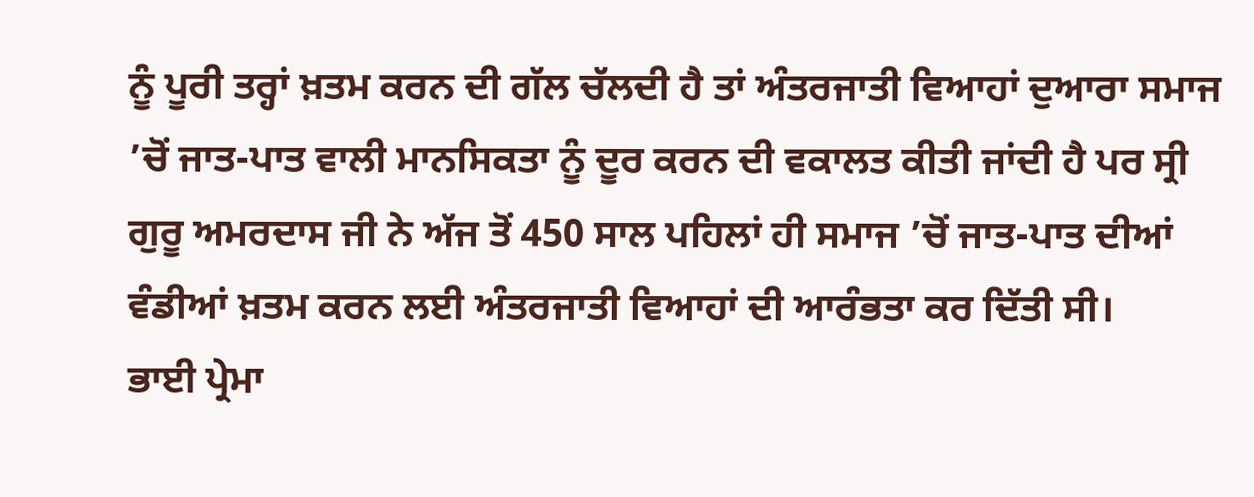ਨੂੰ ਪੂਰੀ ਤਰ੍ਹਾਂ ਖ਼ਤਮ ਕਰਨ ਦੀ ਗੱਲ ਚੱਲਦੀ ਹੈ ਤਾਂ ਅੰਤਰਜਾਤੀ ਵਿਆਹਾਂ ਦੁਆਰਾ ਸਮਾਜ ’ਚੋਂ ਜਾਤ-ਪਾਤ ਵਾਲੀ ਮਾਨਸਿਕਤਾ ਨੂੰ ਦੂਰ ਕਰਨ ਦੀ ਵਕਾਲਤ ਕੀਤੀ ਜਾਂਦੀ ਹੈ ਪਰ ਸ੍ਰੀ ਗੁਰੂ ਅਮਰਦਾਸ ਜੀ ਨੇ ਅੱਜ ਤੋਂ 450 ਸਾਲ ਪਹਿਲਾਂ ਹੀ ਸਮਾਜ ’ਚੋਂ ਜਾਤ-ਪਾਤ ਦੀਆਂ ਵੰਡੀਆਂ ਖ਼ਤਮ ਕਰਨ ਲਈ ਅੰਤਰਜਾਤੀ ਵਿਆਹਾਂ ਦੀ ਆਰੰਭਤਾ ਕਰ ਦਿੱਤੀ ਸੀ।
ਭਾਈ ਪ੍ਰੇਮਾ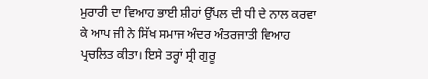ਮੁਰਾਰੀ ਦਾ ਵਿਆਹ ਭਾਈ ਸ਼ੀਹਾਂ ਉੱਪਲ ਦੀ ਧੀ ਦੇ ਨਾਲ ਕਰਵਾ ਕੇ ਆਪ ਜੀ ਨੇ ਸਿੱਖ ਸਮਾਜ ਅੰਦਰ ਅੰਤਰਜਾਤੀ ਵਿਆਹ ਪ੍ਰਚਲਿਤ ਕੀਤਾ। ਇਸੇ ਤਰ੍ਹਾਂ ਸ੍ਰੀ ਗੁਰੂ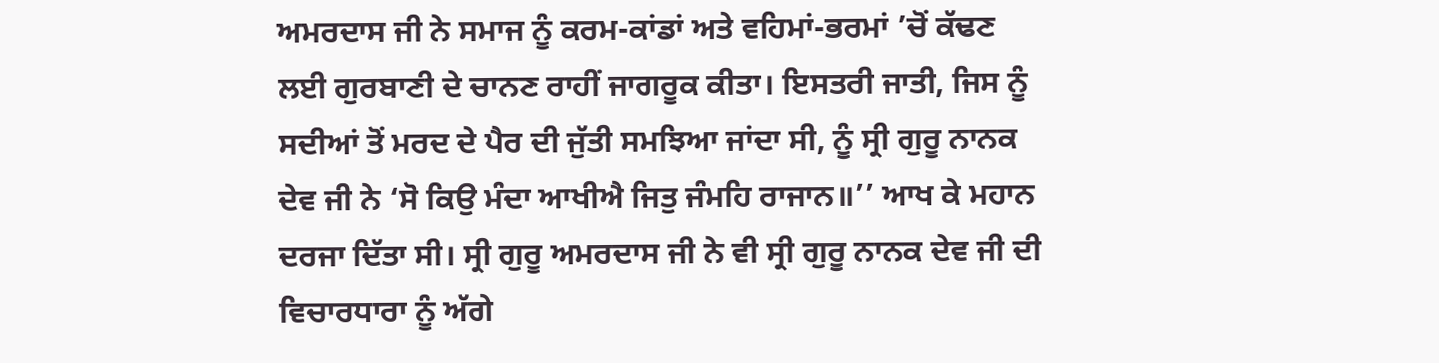ਅਮਰਦਾਸ ਜੀ ਨੇ ਸਮਾਜ ਨੂੰ ਕਰਮ-ਕਾਂਡਾਂ ਅਤੇ ਵਹਿਮਾਂ-ਭਰਮਾਂ ’ਚੋਂ ਕੱਢਣ ਲਈ ਗੁਰਬਾਣੀ ਦੇ ਚਾਨਣ ਰਾਹੀਂ ਜਾਗਰੂਕ ਕੀਤਾ। ਇਸਤਰੀ ਜਾਤੀ, ਜਿਸ ਨੂੰ ਸਦੀਆਂ ਤੋਂ ਮਰਦ ਦੇ ਪੈਰ ਦੀ ਜੁੱਤੀ ਸਮਝਿਆ ਜਾਂਦਾ ਸੀ, ਨੂੰ ਸ੍ਰੀ ਗੁਰੂ ਨਾਨਕ ਦੇਵ ਜੀ ਨੇ ‘ਸੋ ਕਿਉ ਮੰਦਾ ਆਖੀਐ ਜਿਤੁ ਜੰਮਹਿ ਰਾਜਾਨ॥’’ ਆਖ ਕੇ ਮਹਾਨ ਦਰਜਾ ਦਿੱਤਾ ਸੀ। ਸ੍ਰੀ ਗੁਰੂ ਅਮਰਦਾਸ ਜੀ ਨੇ ਵੀ ਸ੍ਰੀ ਗੁਰੂ ਨਾਨਕ ਦੇਵ ਜੀ ਦੀ ਵਿਚਾਰਧਾਰਾ ਨੂੰ ਅੱਗੇ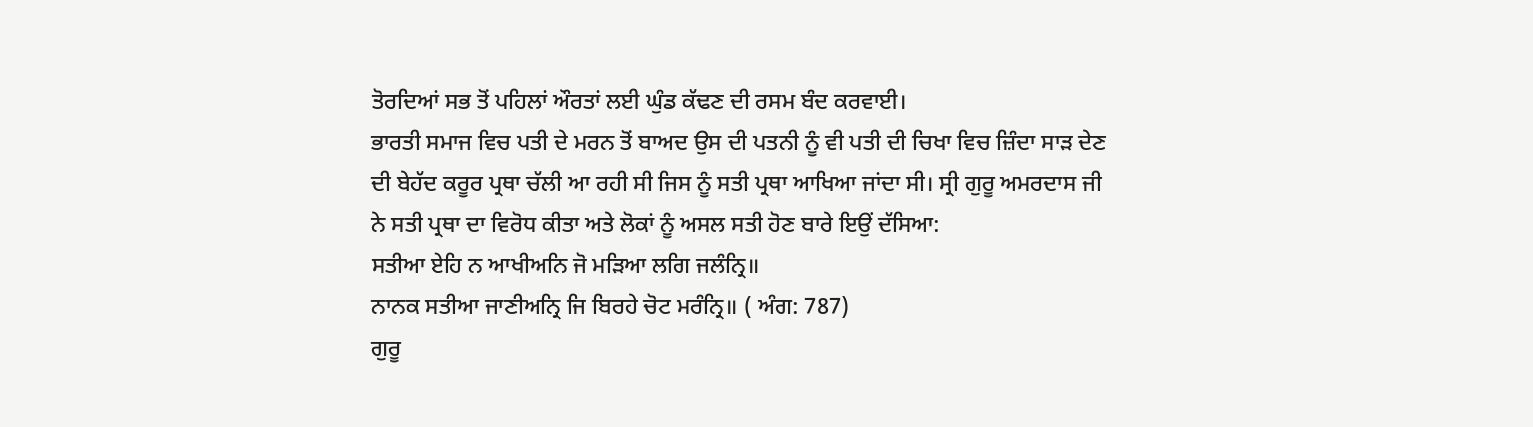ਤੋਰਦਿਆਂ ਸਭ ਤੋਂ ਪਹਿਲਾਂ ਔਰਤਾਂ ਲਈ ਘੁੰਡ ਕੱਢਣ ਦੀ ਰਸਮ ਬੰਦ ਕਰਵਾਈ।
ਭਾਰਤੀ ਸਮਾਜ ਵਿਚ ਪਤੀ ਦੇ ਮਰਨ ਤੋਂ ਬਾਅਦ ਉਸ ਦੀ ਪਤਨੀ ਨੂੰ ਵੀ ਪਤੀ ਦੀ ਚਿਖਾ ਵਿਚ ਜ਼ਿੰਦਾ ਸਾੜ ਦੇਣ ਦੀ ਬੇਹੱਦ ਕਰੂਰ ਪ੍ਰਥਾ ਚੱਲੀ ਆ ਰਹੀ ਸੀ ਜਿਸ ਨੂੰ ਸਤੀ ਪ੍ਰਥਾ ਆਖਿਆ ਜਾਂਦਾ ਸੀ। ਸ੍ਰੀ ਗੁਰੂ ਅਮਰਦਾਸ ਜੀ ਨੇ ਸਤੀ ਪ੍ਰਥਾ ਦਾ ਵਿਰੋਧ ਕੀਤਾ ਅਤੇ ਲੋਕਾਂ ਨੂੰ ਅਸਲ ਸਤੀ ਹੋਣ ਬਾਰੇ ਇਉਂ ਦੱਸਿਆ:
ਸਤੀਆ ਏਹਿ ਨ ਆਖੀਅਨਿ ਜੋ ਮੜਿਆ ਲਗਿ ਜਲੰਨ੍ਰਿ॥
ਨਾਨਕ ਸਤੀਆ ਜਾਣੀਅਨ੍ਰਿ ਜਿ ਬਿਰਹੇ ਚੋਟ ਮਰੰਨ੍ਰਿ॥ ( ਅੰਗ: 787)
ਗੁਰੂ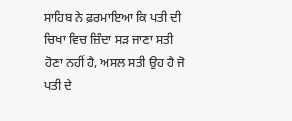ਸਾਹਿਬ ਨੇ ਫ਼ਰਮਾਇਆ ਕਿ ਪਤੀ ਦੀ ਚਿਖਾ ਵਿਚ ਜ਼ਿੰਦਾ ਸੜ ਜਾਣਾ ਸਤੀ ਹੋਣਾ ਨਹੀਂ ਹੈ, ਅਸਲ ਸਤੀ ਉਹ ਹੈ ਜੋ ਪਤੀ ਦੇ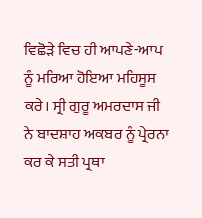ਵਿਛੋੜੇ ਵਿਚ ਹੀ ਆਪਣੇ-ਆਪ ਨੂੰ ਮਰਿਆ ਹੋਇਆ ਮਹਿਸੂਸ ਕਰੇ। ਸ੍ਰੀ ਗੁਰੂ ਅਮਰਦਾਸ ਜੀ ਨੇ ਬਾਦਸ਼ਾਹ ਅਕਬਰ ਨੂੰ ਪ੍ਰੇਰਨਾ ਕਰ ਕੇ ਸਤੀ ਪ੍ਰਥਾ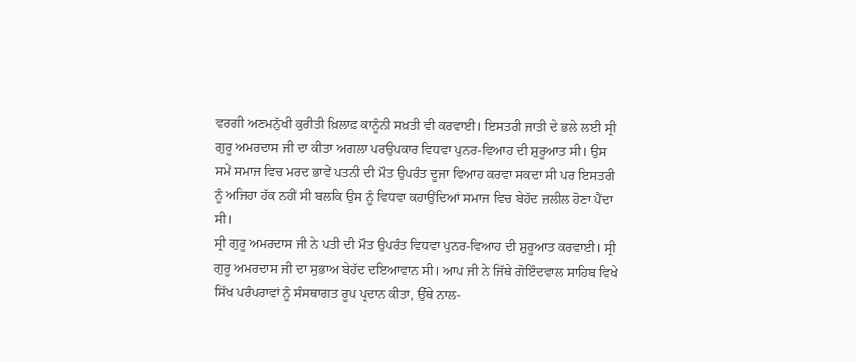ਵਰਗੀ ਅਣਮਨੁੱਖੀ ਕੁਰੀਤੀ ਖ਼ਿਲਾਫ਼ ਕਾਨੂੰਨੀ ਸਖ਼ਤੀ ਵੀ ਕਰਵਾਈ। ਇਸਤਰੀ ਜਾਤੀ ਦੇ ਭਲੇ ਲਈ ਸ੍ਰੀ ਗੁਰੂ ਅਮਰਦਾਸ ਜੀ ਦਾ ਕੀਤਾ ਅਗਲਾ ਪਰਉਪਕਾਰ ਵਿਧਵਾ ਪੁਨਰ-ਵਿਆਹ ਦੀ ਸ਼ੁਰੂਆਤ ਸੀ। ਉਸ ਸਮੇਂ ਸਮਾਜ ਵਿਚ ਮਰਦ ਭਾਵੇਂ ਪਤਨੀ ਦੀ ਮੌਤ ਉਪਰੰਤ ਦੂਜਾ ਵਿਆਹ ਕਰਵਾ ਸਕਦਾ ਸੀ ਪਰ ਇਸਤਰੀ ਨੂੰ ਅਜਿਹਾ ਹੱਕ ਨਹੀਂ ਸੀ ਬਲਕਿ ਉਸ ਨੂੰ ਵਿਧਵਾ ਕਹਾਉਂਦਿਆਂ ਸਮਾਜ ਵਿਚ ਬੇਹੱਦ ਜ਼ਲੀਲ ਹੋਣਾ ਪੈਂਦਾ ਸੀ।
ਸ੍ਰੀ ਗੁਰੂ ਅਮਰਦਾਸ ਜੀ ਨੇ ਪਤੀ ਦੀ ਮੌਤ ਉਪਰੰਤ ਵਿਧਵਾ ਪੁਨਰ-ਵਿਆਹ ਦੀ ਸ਼ੁਰੂਆਤ ਕਰਵਾਈ। ਸ੍ਰੀ ਗੁਰੂ ਅਮਰਦਾਸ ਜੀ ਦਾ ਸੁਭਾਅ ਬੇਹੱਦ ਦਇਆਵਾਨ ਸੀ। ਆਪ ਜੀ ਨੇ ਜਿੱਥੇ ਗੋਇੰਦਵਾਲ ਸਾਹਿਬ ਵਿਖੇ ਸਿੱਖ ਪਰੰਪਰਾਵਾਂ ਨੂੰ ਸੰਸਥਾਗਤ ਰੂਪ ਪ੍ਰਦਾਨ ਕੀਤਾ, ਉੱਥੇ ਨਾਲ-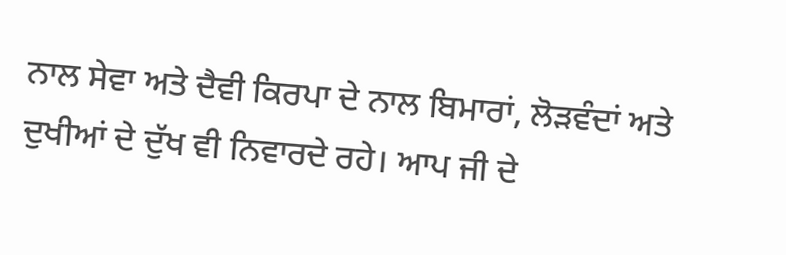ਨਾਲ ਸੇਵਾ ਅਤੇ ਦੈਵੀ ਕਿਰਪਾ ਦੇ ਨਾਲ ਬਿਮਾਰਾਂ, ਲੋੜਵੰਦਾਂ ਅਤੇ ਦੁਖੀਆਂ ਦੇ ਦੁੱਖ ਵੀ ਨਿਵਾਰਦੇ ਰਹੇ। ਆਪ ਜੀ ਦੇ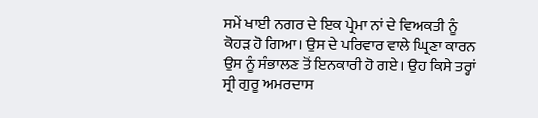ਸਮੇਂ ਖਾਈ ਨਗਰ ਦੇ ਇਕ ਪ੍ਰੇਮਾ ਨਾਂ ਦੇ ਵਿਅਕਤੀ ਨੂੰ ਕੋਹੜ ਹੋ ਗਿਆ। ਉਸ ਦੇ ਪਰਿਵਾਰ ਵਾਲੇ ਘ੍ਰਿਣਾ ਕਾਰਨ ਉਸ ਨੂੰ ਸੰਭਾਲਣ ਤੋਂ ਇਨਕਾਰੀ ਹੋ ਗਏ। ਉਹ ਕਿਸੇ ਤਰ੍ਹਾਂ ਸ੍ਰੀ ਗੁਰੂ ਅਮਰਦਾਸ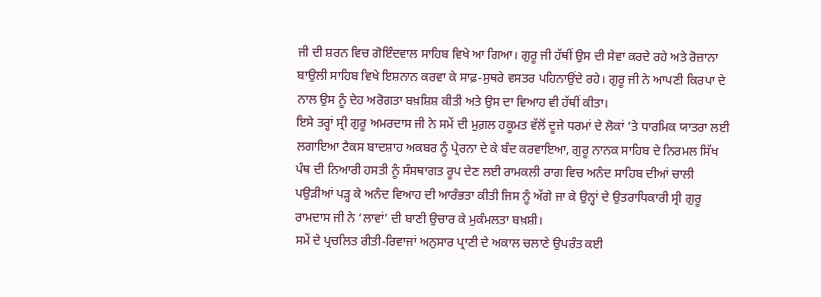ਜੀ ਦੀ ਸ਼ਰਨ ਵਿਚ ਗੋਇੰਦਵਾਲ ਸਾਹਿਬ ਵਿਖੇ ਆ ਗਿਆ। ਗੁਰੂ ਜੀ ਹੱਥੀਂ ਉਸ ਦੀ ਸੇਵਾ ਕਰਦੇ ਰਹੇ ਅਤੇ ਰੋਜ਼ਾਨਾ ਬਾਉਲੀ ਸਾਹਿਬ ਵਿਖੇ ਇਸ਼ਨਾਨ ਕਰਵਾ ਕੇ ਸਾਫ਼-ਸੁਥਰੇ ਵਸਤਰ ਪਹਿਨਾਉਂਦੇ ਰਹੇ। ਗੁਰੂ ਜੀ ਨੇ ਆਪਣੀ ਕਿਰਪਾ ਦੇ ਨਾਲ ਉਸ ਨੂੰ ਦੇਹ ਅਰੋਗਤਾ ਬਖ਼ਸ਼ਿਸ਼ ਕੀਤੀ ਅਤੇ ਉਸ ਦਾ ਵਿਆਹ ਵੀ ਹੱਥੀਂ ਕੀਤਾ।
ਇਸੇ ਤਰ੍ਹਾਂ ਸ੍ਰੀ ਗੁਰੂ ਅਮਰਦਾਸ ਜੀ ਨੇ ਸਮੇਂ ਦੀ ਮੁਗ਼ਲ ਹਕੂਮਤ ਵੱਲੋਂ ਦੂਜੇ ਧਰਮਾਂ ਦੇ ਲੋਕਾਂ ’ਤੇ ਧਾਰਮਿਕ ਯਾਤਰਾ ਲਈ ਲਗਾਇਆ ਟੈਕਸ ਬਾਦਸ਼ਾਹ ਅਕਬਰ ਨੂੰ ਪ੍ਰੇਰਨਾ ਦੇ ਕੇ ਬੰਦ ਕਰਵਾਇਆ, ਗੁਰੂ ਨਾਨਕ ਸਾਹਿਬ ਦੇ ਨਿਰਮਲ ਸਿੱਖ ਪੰਥ ਦੀ ਨਿਆਰੀ ਹਸਤੀ ਨੂੰ ਸੰਸਥਾਗਤ ਰੂਪ ਦੇਣ ਲਈ ਰਾਮਕਲੀ ਰਾਗ ਵਿਚ ਅਨੰਦ ਸਾਹਿਬ ਦੀਆਂ ਚਾਲੀ ਪਉੜੀਆਂ ਪੜ੍ਹ ਕੇ ਅਨੰਦ ਵਿਆਹ ਦੀ ਆਰੰਭਤਾ ਕੀਤੀ ਜਿਸ ਨੂੰ ਅੱਗੇ ਜਾ ਕੇ ਉਨ੍ਹਾਂ ਦੇ ਉਤਰਾਧਿਕਾਰੀ ਸ੍ਰੀ ਗੁਰੂ ਰਾਮਦਾਸ ਜੀ ਨੇ ‘ਲਾਵਾਂ’ ਦੀ ਬਾਣੀ ਉਚਾਰ ਕੇ ਮੁਕੰਮਲਤਾ ਬਖ਼ਸ਼ੀ।
ਸਮੇਂ ਦੇ ਪ੍ਰਚਲਿਤ ਰੀਤੀ-ਰਿਵਾਜਾਂ ਅਨੁਸਾਰ ਪ੍ਰਾਣੀ ਦੇ ਅਕਾਲ ਚਲਾਣੇ ਉਪਰੰਤ ਕਈ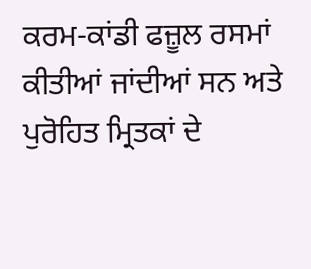ਕਰਮ-ਕਾਂਡੀ ਫਜ਼ੂਲ ਰਸਮਾਂ ਕੀਤੀਆਂ ਜਾਂਦੀਆਂ ਸਨ ਅਤੇ ਪੁਰੋਹਿਤ ਮ੍ਰਿਤਕਾਂ ਦੇ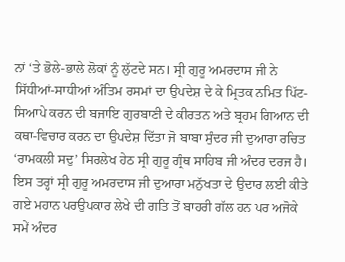ਨਾਂ ‘ਤੇ ਭੋਲੇ-ਭਾਲੇ ਲੋਕਾਂ ਨੂੰ ਲੁੱਟਦੇ ਸਨ। ਸ੍ਰੀ ਗੁਰੂ ਅਮਰਦਾਸ ਜੀ ਨੇ ਸਿੱਧੀਆਂ-ਸਾਧੀਆਂ ਅੰਤਿਮ ਰਸਮਾਂ ਦਾ ਉਪਦੇਸ਼ ਦੇ ਕੇ ਮ੍ਰਿਤਕ ਨਮਿਤ ਪਿੱਟ-ਸਿਆਪੇ ਕਰਨ ਦੀ ਬਜਾਇ ਗੁਰਬਾਣੀ ਦੇ ਕੀਰਤਨ ਅਤੇ ਬ੍ਰਹਮ ਗਿਆਨ ਦੀ ਕਥਾ-ਵਿਚਾਰ ਕਰਨ ਦਾ ਉਪਦੇਸ਼ ਦਿੱਤਾ ਜੋ ਬਾਬਾ ਸੁੰਦਰ ਜੀ ਦੁਆਰਾ ਰਚਿਤ ‘ਰਾਮਕਲੀ ਸਦੁ’ ਸਿਰਲੇਖ ਹੇਠ ਸ੍ਰੀ ਗੁਰੂ ਗ੍ਰੰਥ ਸਾਹਿਬ ਜੀ ਅੰਦਰ ਦਰਜ ਹੈ। ਇਸ ਤਰ੍ਹਾਂ ਸ੍ਰੀ ਗੁਰੂ ਅਮਰਦਾਸ ਜੀ ਦੁਆਰਾ ਮਨੁੱਖਤਾ ਦੇ ਉਦਾਰ ਲਈ ਕੀਤੇ ਗਏ ਮਹਾਨ ਪਰਉਪਕਾਰ ਲੇਖੇ ਦੀ ਗਤਿ ਤੋਂ ਬਾਹਰੀ ਗੱਲ ਹਨ ਪਰ ਅਜੋਕੇ ਸਮੇਂ ਅੰਦਰ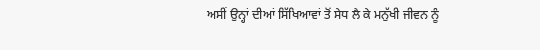ਅਸੀਂ ਉਨ੍ਹਾਂ ਦੀਆਂ ਸਿੱਖਿਆਵਾਂ ਤੋਂ ਸੇਧ ਲੈ ਕੇ ਮਨੁੱਖੀ ਜੀਵਨ ਨੂੰ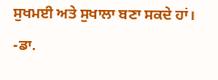ਸੁਖਮਈ ਅਤੇ ਸੁਖਾਲਾ ਬਣਾ ਸਕਦੇ ਹਾਂ।
-ਡਾ.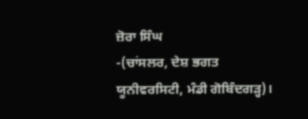ਜ਼ੋਰਾ ਸਿੰਘ
-(ਚਾਂਸਲਰ, ਦੇਸ਼ ਭਗਤ ਯੂਨੀਵਰਸਿਟੀ, ਮੰਡੀ ਗੋਬਿੰਦਗੜ੍ਹ)।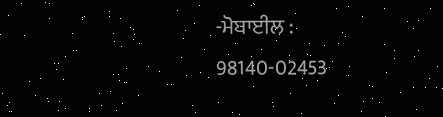-ਮੋਬਾਈਲ : 98140-02453